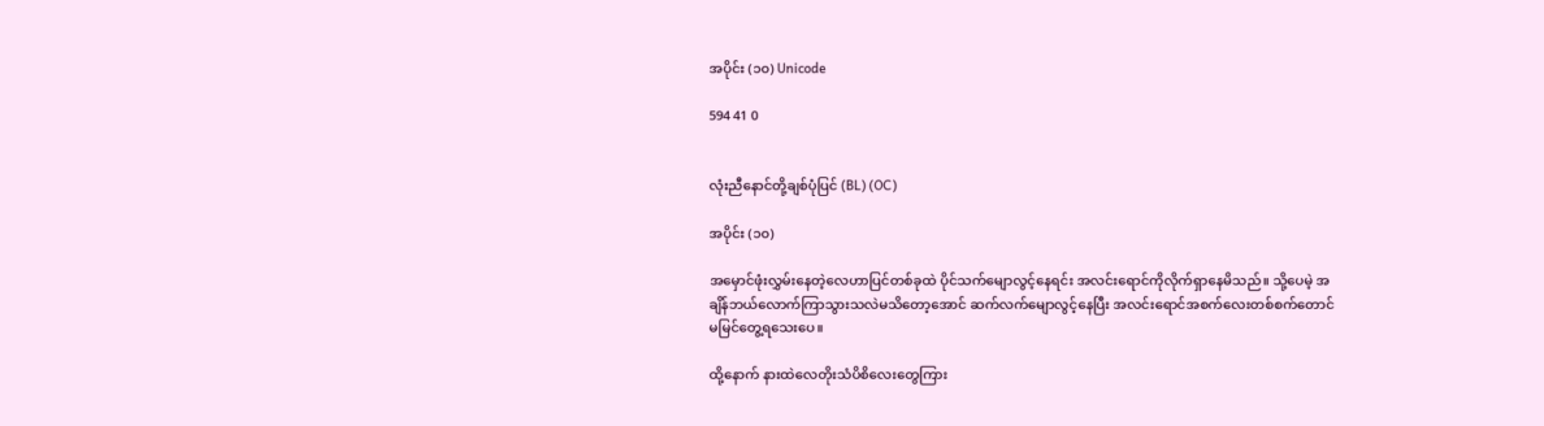အပိုင်း (၁၀) Unicode

594 41 0


လုံးညီနောင်တို့ချစ်ပုံပြင် (BL) (OC)

အပိုင်း (၁၀)

အမှောင်ဖုံးလွှမ်းနေတဲ့လေဟာပြင်တစ်ခုထဲ ပိုင်သက်မျောလွင့်နေရင်း အလင်းရောင်ကိုလိုက်ရှာနေမိသည်။ သို့ပေမဲ့ အချိန်ဘယ်လောက်ကြာသွားသလဲမသိတော့အောင် ဆက်လက်မျောလွင့်နေပြီး အလင်းရောင်အစက်လေးတစ်စက်တောင်မမြင်တွေ့ရသေးပေ။

ထို့နောက် နားထဲလေတိုးသံပိစိလေးတွေကြား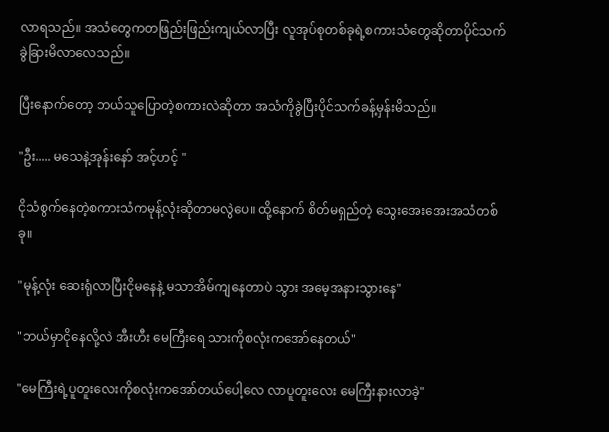လာရသည်။ အသံတွေကတဖြည်းဖြည်းကျယ်လာပြီး လူအုပ်စုတစ်ခုရဲ့စကားသံတွေဆိုတာပိုင်သက်ခွဲခြားမိလာလေသည်။

ပြီးနောက်တော့ ဘယ်သူပြောတဲ့စကားလဲဆိုတာ အသံကိုခွဲပြီးပိုင်သက်ခန့်မှန်းမိသည်။

"ဦး..... မသေနဲ့အုန်းနော် အင့်ဟင့် "

ငိုသံစွက်နေတဲ့စကားသံကမုန့်လုံးဆိုတာမလွဲပေ။ ထို့နောက် စိတ်မရှည်တဲ့ သွေးအေးအေးအသံတစ်ခု။

"မုန့်လုံး ဆေးရုံလာပြီးငိုမနေနဲ့ မသာအိမ်ကျနေတာပဲ သွား အမေ့အနားသွားနေ"

"ဘယ်မှာငိုနေလို့လဲ အီးဟီး မေကြီးရေ သားကိုစလုံးကအော်နေတယ်"

"မေကြီးရဲ့ပူတူးလေးကိုစလုံးကအော်တယ်ပေါ့လေ လာပူတူးလေး မေကြီးနားလာခဲ့"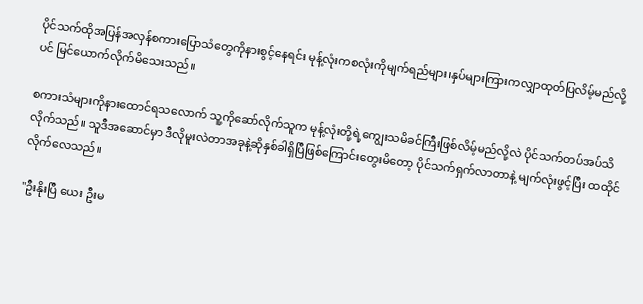ပိုင်သက်ထိုအပြန်အလှန်စကားပြောသံတွေကိုနားစွင့်နေရင်း မုန့်လုံးကစလုံးကိုမျက်ရည်များ၊နှပ်များကြားကလျှာထုတ်ပြလိမ့်မည်လို့ပင် မြင်ယောက်လိုက်မိသေးသည်။

စကားသံများကိုနားထောင်ရသလောက် သူ့ကိုဆော်လိုက်သူက မုန့်လုံးတို့ရဲ့ကျွေးသမိခင်ကြီးဖြစ်လိမ့်မည်လို့လဲ ပိုင်သက်တပ်အပ်သိလိုက်သည်။ သူဒီအဆောင်မှာ ဒီလိုမူးလဲတာအခုနဲ့ဆိုနှစ်ခါရှိပြီဖြစ်ကြောင်းတွေးမိတော့ ပိုင်သက်ရှက်လာတာနဲ့ မျက်လုံးဖွင့်ပြီး ထထိုင်လိုက်လေသည်။

"ဦးနိုးပြီ ယေး ဦးမ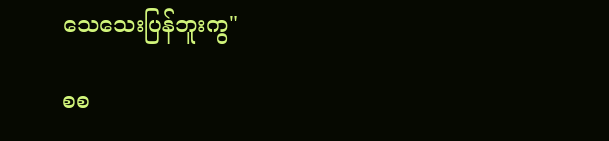သေသေးပြန်ဘူးကွ"

စစ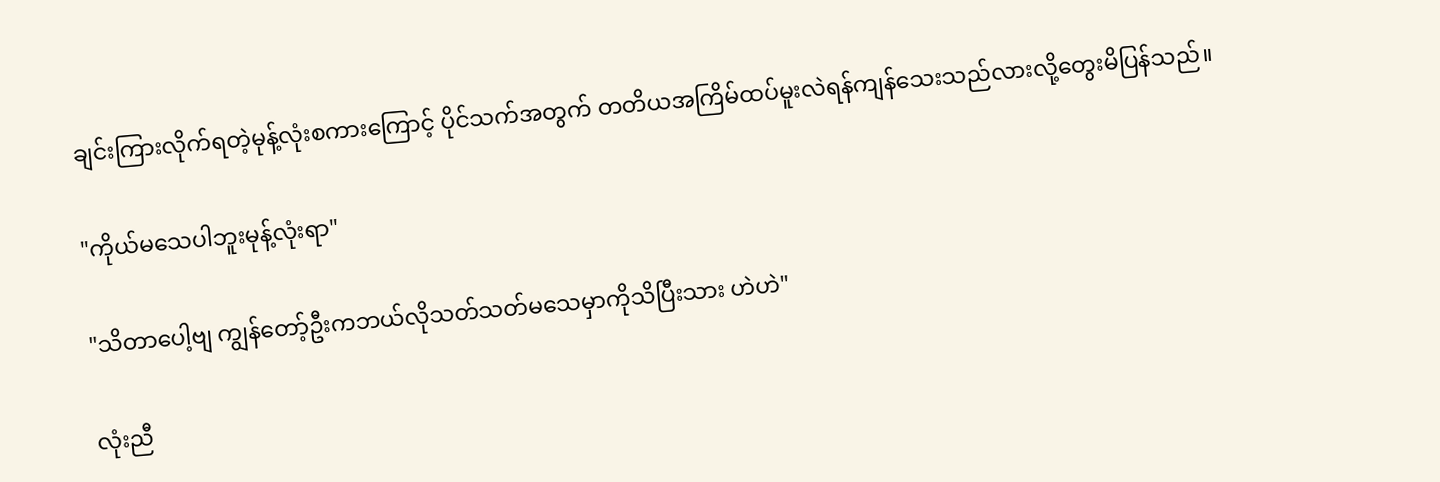ချင်းကြားလိုက်ရတဲ့မုန့်လုံးစကားကြောင့် ပိုင်သက်အတွက် တတိယအကြိမ်ထပ်မူးလဲရန်ကျန်သေးသည်လားလို့တွေးမိပြန်သည်။

"ကိုယ်မသေပါဘူးမုန့်လုံးရာ"

"သိတာပေါ့ဗျ ကျွန်တော့်ဦးကဘယ်လိုသတ်သတ်မသေမှာကိုသိပြီးသား ဟဲဟဲ"

လုံးညီ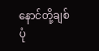နောင်တို့ချစ်ပုံ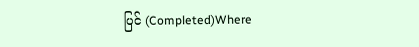ပြင် (Completed)Where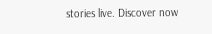stories live. Discover now